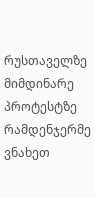რუსთაველზე მიმდინარე პროტესტზე რამდენჯერმე ვნახეთ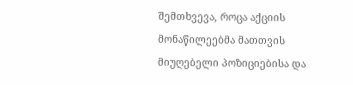შემთხვევა, როცა აქციის მონაწილეებმა მათთვის მიუღებელი პოზიციებისა და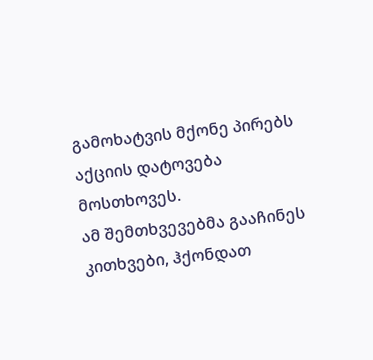გამოხატვის მქონე პირებს აქციის დატოვება მოსთხოვეს.
ამ შემთხვევებმა გააჩინეს კითხვები, ჰქონდათ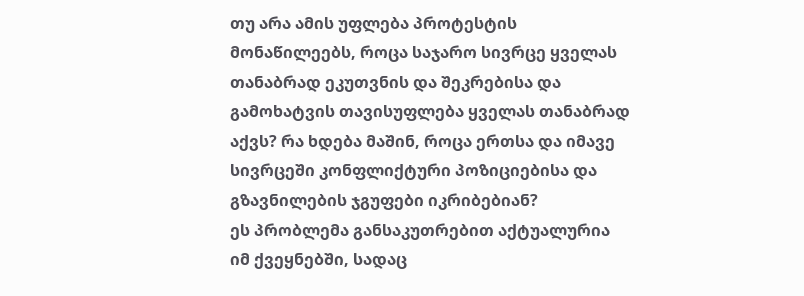თუ არა ამის უფლება პროტესტის მონაწილეებს, როცა საჯარო სივრცე ყველას თანაბრად ეკუთვნის და შეკრებისა და გამოხატვის თავისუფლება ყველას თანაბრად აქვს? რა ხდება მაშინ, როცა ერთსა და იმავე სივრცეში კონფლიქტური პოზიციებისა და გზავნილების ჯგუფები იკრიბებიან?
ეს პრობლემა განსაკუთრებით აქტუალურია იმ ქვეყნებში, სადაც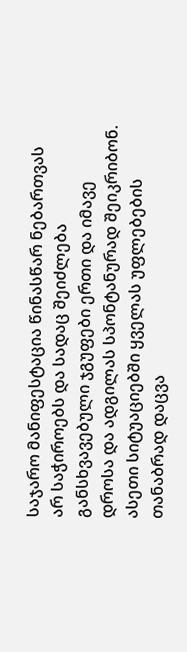საჯარო მანიფესტაცია წინასწარ ნებართვას არ საჭიროებს და სადაც შეიძლება განსხვავებული ჯგუფები ერთი და იმავე დროსა და ადგილას სპონტანურად შეიკრიბონ.
ასეთი სიტუაციებში ყველას უფლებების თანაბრად დაცვა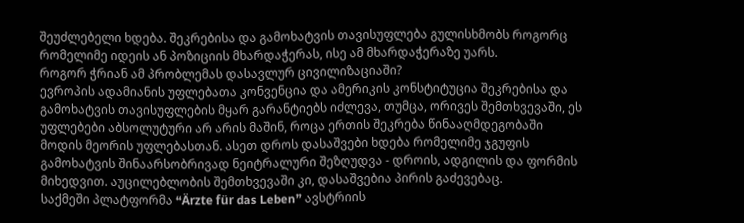შეუძლებელი ხდება. შეკრებისა და გამოხატვის თავისუფლება გულისხმობს როგორც რომელიმე იდეის ან პოზიციის მხარდაჭერას, ისე ამ მხარდაჭერაზე უარს.
როგორ ჭრიან ამ პრობლემას დასავლურ ცივილიზაციაში?
ევროპის ადამიანის უფლებათა კონვენცია და ამერიკის კონსტიტუცია შეკრებისა და გამოხატვის თავისუფლების მყარ გარანტიებს იძლევა, თუმცა, ორივეს შემთხვევაში, ეს უფლებები აბსოლუტური არ არის მაშინ, როცა ერთის შეკრება წინააღმდეგობაში მოდის მეორის უფლებასთან. ასეთ დროს დასაშვები ხდება რომელიმე ჯგუფის გამოხატვის შინაარსობრივად ნეიტრალური შეზღუდვა - დროის, ადგილის და ფორმის მიხედვით. აუცილებლობის შემთხვევაში კი, დასაშვებია პირის გაძევებაც.
საქმეში პლატფორმა “Ärzte für das Leben” ავსტრიის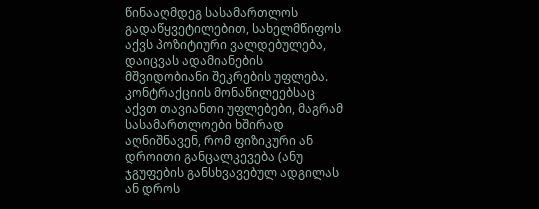წინააღმდეგ სასამართლოს გადაწყვეტილებით, სახელმწიფოს აქვს პოზიტიური ვალდებულება, დაიცვას ადამიანების მშვიდობიანი შეკრების უფლება. კონტრაქციის მონაწილეებსაც აქვთ თავიანთი უფლებები, მაგრამ სასამართლოები ხშირად აღნიშნავენ, რომ ფიზიკური ან დროითი განცალკევება (ანუ ჯგუფების განსხვავებულ ადგილას ან დროს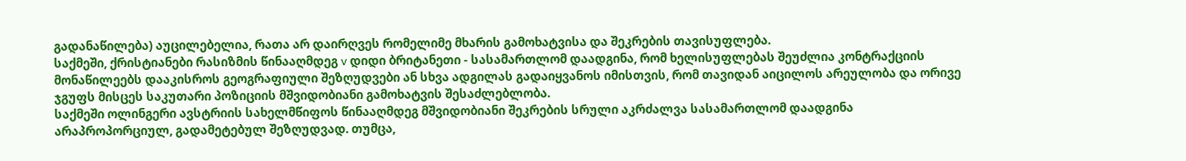გადანაწილება) აუცილებელია, რათა არ დაირღვეს რომელიმე მხარის გამოხატვისა და შეკრების თავისუფლება.
საქმეში, ქრისტიანები რასიზმის წინააღმდეგ v დიდი ბრიტანეთი - სასამართლომ დაადგინა, რომ ხელისუფლებას შეუძლია კონტრაქციის მონაწილეებს დააკისროს გეოგრაფიული შეზღუდვები ან სხვა ადგილას გადაიყვანოს იმისთვის, რომ თავიდან აიცილოს არეულობა და ორივე ჯგუფს მისცეს საკუთარი პოზიციის მშვიდობიანი გამოხატვის შესაძლებლობა.
საქმეში ოლინგერი ავსტრიის სახელმწიფოს წინააღმდეგ მშვიდობიანი შეკრების სრული აკრძალვა სასამართლომ დაადგინა არაპროპორციულ, გადამეტებულ შეზღუდვად. თუმცა,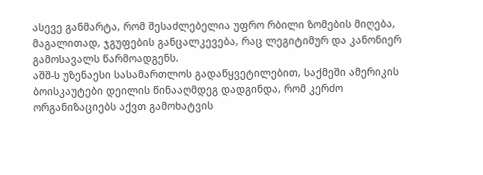ასევე განმარტა, რომ შესაძლებელია უფრო რბილი ზომების მიღება, მაგალითად, ჯგუფების განცალკევება, რაც ლეგიტიმურ და კანონიერ გამოსავალს წარმოადგენს.
აშშ-ს უზენაესი სასამართლოს გადაწყვეტილებით, საქმეში ამერიკის ბოისკაუტები დეილის წინააღმდეგ დადგინდა, რომ კერძო ორგანიზაციებს აქვთ გამოხატვის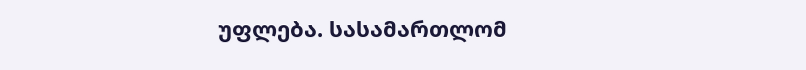უფლება. სასამართლომ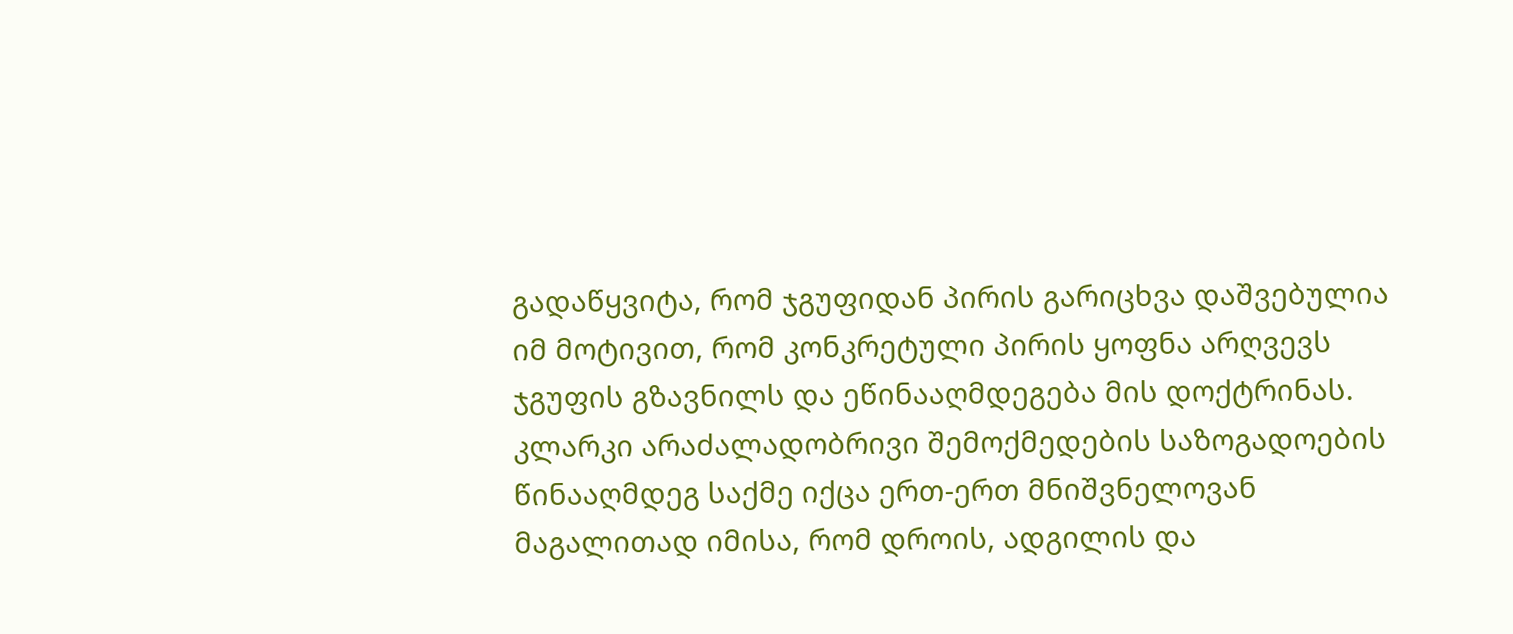გადაწყვიტა, რომ ჯგუფიდან პირის გარიცხვა დაშვებულია იმ მოტივით, რომ კონკრეტული პირის ყოფნა არღვევს ჯგუფის გზავნილს და ეწინააღმდეგება მის დოქტრინას.
კლარკი არაძალადობრივი შემოქმედების საზოგადოების წინააღმდეგ საქმე იქცა ერთ-ერთ მნიშვნელოვან მაგალითად იმისა, რომ დროის, ადგილის და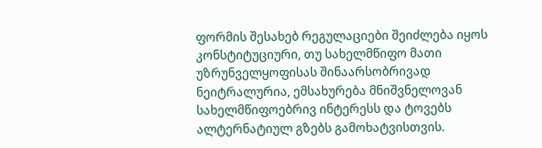ფორმის შესახებ რეგულაციები შეიძლება იყოს კონსტიტუციური, თუ სახელმწიფო მათი უზრუნველყოფისას შინაარსობრივად ნეიტრალურია, ემსახურება მნიშვნელოვან სახელმწიფოებრივ ინტერესს და ტოვებს ალტერნატიულ გზებს გამოხატვისთვის.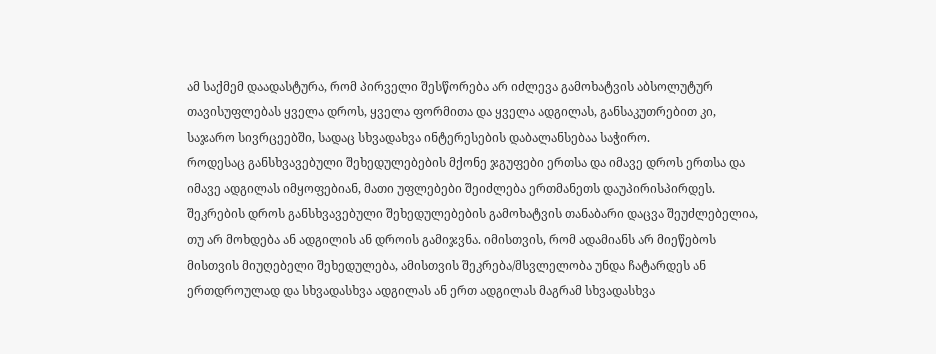ამ საქმემ დაადასტურა, რომ პირველი შესწორება არ იძლევა გამოხატვის აბსოლუტურ თავისუფლებას ყველა დროს, ყველა ფორმითა და ყველა ადგილას, განსაკუთრებით კი, საჯარო სივრცეებში, სადაც სხვადახვა ინტერესების დაბალანსებაა საჭირო.
როდესაც განსხვავებული შეხედულებების მქონე ჯგუფები ერთსა და იმავე დროს ერთსა და იმავე ადგილას იმყოფებიან, მათი უფლებები შეიძლება ერთმანეთს დაუპირისპირდეს. შეკრების დროს განსხვავებული შეხედულებების გამოხატვის თანაბარი დაცვა შეუძლებელია, თუ არ მოხდება ან ადგილის ან დროის გამიჯვნა. იმისთვის, რომ ადამიანს არ მიეწებოს მისთვის მიუღებელი შეხედულება, ამისთვის შეკრება/მსვლელობა უნდა ჩატარდეს ან ერთდროულად და სხვადასხვა ადგილას ან ერთ ადგილას მაგრამ სხვადასხვა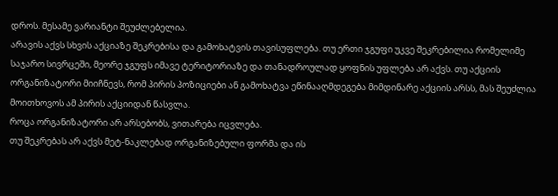დროს. მესამე ვარიანტი შეუძლებელია.
არავის აქვს სხვის აქციაზე შეკრებისა და გამოხატვის თავისუფლება. თუ ერთი ჯგუფი უკვე შეკრებილია რომელიმე საჯარო სივრცეში, მეორე ჯგუფს იმავე ტერიტორიაზე და თანადროულად ყოფნის უფლება არ აქვს. თუ აქციის ორგანიზატორი მიიჩნევს, რომ პირის პოზიციები ან გამოხატვა ეწინააღმდეგება მიმდინარე აქციის არსს, მას შეუძლია მოითხოვოს ამ პირის აქციიდან წასვლა.
როცა ორგანიზატორი არ არსებობს, ვითარება იცვლება.
თუ შეკრებას არ აქვს მეტ-ნაკლებად ორგანიზებული ფორმა და ის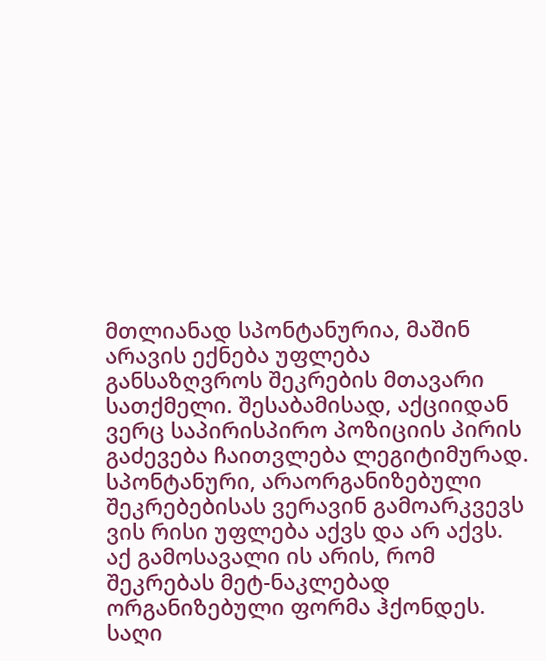მთლიანად სპონტანურია, მაშინ არავის ექნება უფლება განსაზღვროს შეკრების მთავარი სათქმელი. შესაბამისად, აქციიდან ვერც საპირისპირო პოზიციის პირის გაძევება ჩაითვლება ლეგიტიმურად.
სპონტანური, არაორგანიზებული შეკრებებისას ვერავინ გამოარკვევს ვის რისი უფლება აქვს და არ აქვს.
აქ გამოსავალი ის არის, რომ შეკრებას მეტ-ნაკლებად ორგანიზებული ფორმა ჰქონდეს. საღი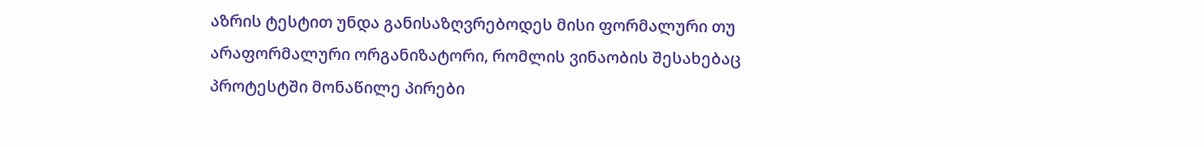აზრის ტესტით უნდა განისაზღვრებოდეს მისი ფორმალური თუ არაფორმალური ორგანიზატორი, რომლის ვინაობის შესახებაც პროტესტში მონაწილე პირები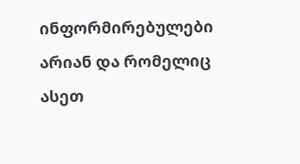ინფორმირებულები არიან და რომელიც ასეთ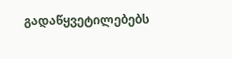გადაწყვეტილებებს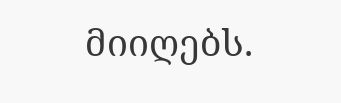მიიღებს.